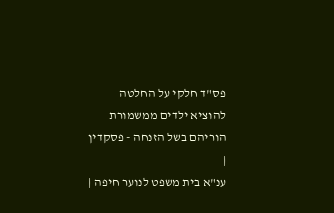פס"ד חלקי על החלטה להוציא ילדים ממשמורת הוריהם בשל הזנחה - פסקדין
|
ענ"א בית משפט לנוער חיפה |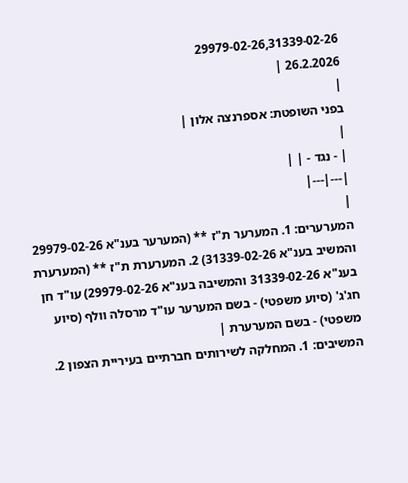29979-02-26,31339-02-26
26.2.2026 |
|
בפני השופטת: אספרנצה אלון |
|
| - נגד - | |
|---|---|
|
המערערים: 1. המערער ת"ז ** (המערער בענ"א 29979-02-26 והמשיב בענ"א 31339-02-26) 2. המערערת ת"ז ** (המערערת בענ"א 31339-02-26 והמשיבה בענ"א 29979-02-26) עו"ד חן חג'ג' (סיוע משפטי) - בשם המערער עו"ד מרסלה וולף (סיוע משפטי) - בשם המערערת |
המשיבים: 1. המחלקה לשירותים חברתיים בעיריית הצפון 2.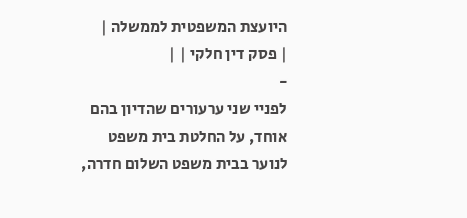היועצת המשפטית לממשלה |
| פסק דין חלקי | |
-
לפניי שני ערעורים שהדיון בהם אוחד, על החלטת בית משפט לנוער בבית משפט השלום חדרה,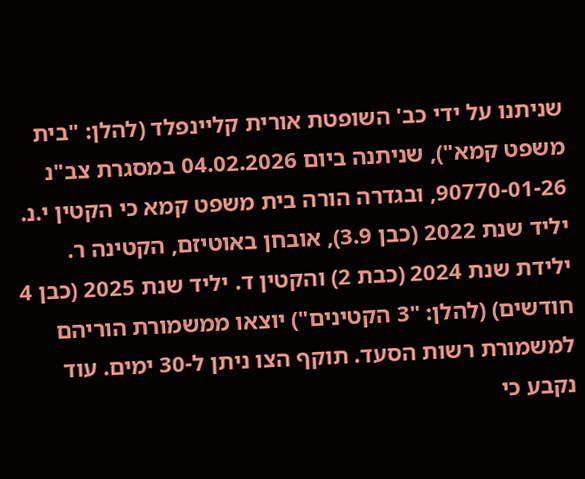שניתנו על ידי כב' השופטת אורית קליינפלד (להלן: "בית משפט קמא"), שניתנה ביום 04.02.2026 במסגרת צב"נ 90770-01-26, ובגדרה הורה בית משפט קמא כי הקטין י.נ. יליד שנת 2022 (כבן 3.9), אובחן באוטיזם, הקטינה ר. ילידת שנת 2024 (כבת 2) והקטין ד. יליד שנת 2025 (כבן 4 חודשים) (להלן: "3 הקטינים") יוצאו ממשמורת הוריהם למשמורת רשות הסעד. תוקף הצו ניתן ל-30 ימים. עוד נקבע כי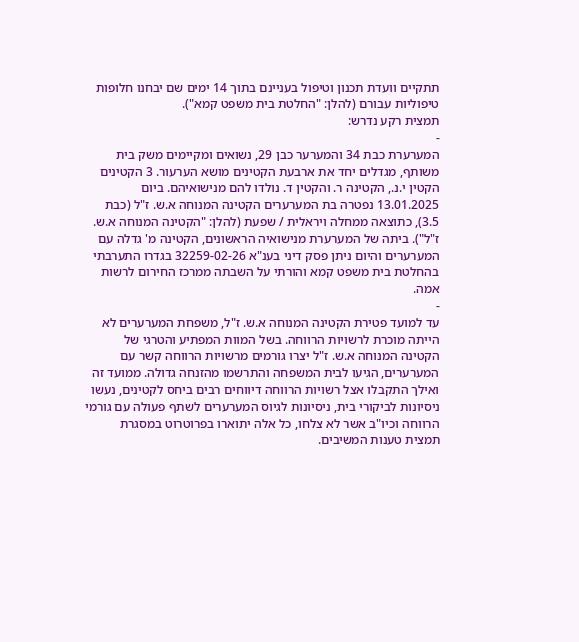תתקיים וועדת תכנון וטיפול בעניינם בתוך 14 ימים שם יבחנו חלופות טיפוליות עבורם (להלן: "החלטת בית משפט קמא").
תמצית רקע נדרש:
-
המערערת כבת 34 והמערער כבן 29, נשואים ומקיימים משק בית משותף, מגדלים יחד את ארבעת הקטינים מושא הערעור. 3 הקטינים הקטין י.נ., הקטינה ר. והקטין ד. נולדו להם מנישואיהם. ביום 13.01.2025 נפטרה בת המערערים הקטינה המנוחה א.ש. ז"ל (כבת 3.5), כתוצאה ממחלה ויראלית / שפעת (להלן: "הקטינה המנוחה א.ש. ז"ל"). ביתה של המערערת מנישואיה הראשונים, הקטינה מ' גדלה עם המערערים והיום ניתן פסק דיני בענ"א 32259-02-26 בגדרו התערבתי בהחלטת בית משפט קמא והורתי על השבתה ממרכז החירום לרשות אמה.
-
עד למועד פטירת הקטינה המנוחה א.ש. ז"ל, משפחת המערערים לא הייתה מוכרת לרשויות הרווחה. בשל המוות המפתיע והטרגי של הקטינה המנוחה א.ש. ז"ל יצרו גורמים מרשויות הרווחה קשר עם המערערים, הגיעו לבית המשפחה והתרשמו מהזנחה גדולה. ממועד זה ואילך התקבלו אצל רשויות הרווחה דיווחים רבים ביחס לקטינים, נעשו ניסיונות לביקורי בית, ניסיונות לגיוס המערערים לשתף פעולה עם גורמי הרווחה וכיו"ב אשר לא צלחו, כל אלה יתוארו בפרוטרוט במסגרת תמצית טענות המשיבים.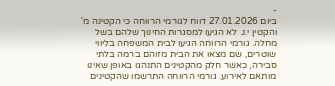-
ביום 27.01.2026 דווח לגורמי הרווחה כי הקטינה מ' והקטין י.נ. לא הגיעו למסגרות החינוך שלהם בשל מחלה. גורמי הרווחה הגיעו לבית המשפחה בליווי שוטרים, שם מצאו את הבית מזוהם ברמה בלתי סבירה, כאשר חלק מהקטינים התנהגו באופן שאינו מותאם לאירוע. גורמי הרווחה התרשמו שהקטינים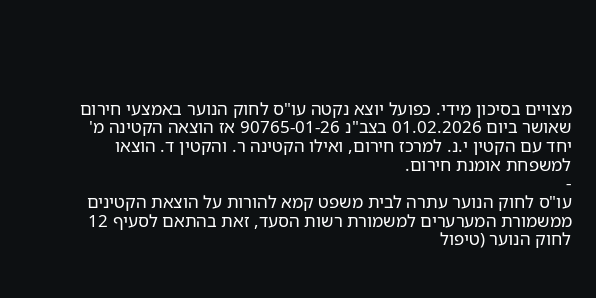מצויים בסיכון מידי. כפועל יוצא נקטה עו"ס לחוק הנוער באמצעי חירום שאושר ביום 01.02.2026 בצב"נ 90765-01-26 אז הוצאה הקטינה מ' יחד עם הקטין י.נ. למרכז חירום, ואילו הקטינה ר. והקטין ד. הוצאו למשפחת אומנת חירום.
-
עו"ס לחוק הנוער עתרה לבית משפט קמא להורות על הוצאת הקטינים ממשמורת המערערים למשמורת רשות הסעד, זאת בהתאם לסעיף 12 לחוק הנוער (טיפול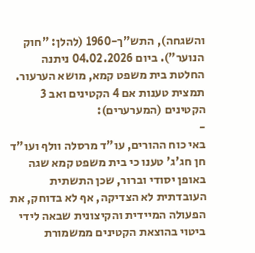והשגחה), התש"ך-1960 (להלן: "חוק הנוער"). ביום 04.02.2026 ניתנה החלטת בית משפט קמא, מושא הערעור.
תמצית טענות אם 4 הקטינים ואב 3 הקטינים (המערערים):
-
באי כוח ההורים, עו"ד מרסלה וולף ועו"ד חן חג'ג' טענו כי בית משפט קמא שגה באופן יסודי וברור, שכן התשתית העובדתית לא הצדיקה, אף לא בדוחק, את הפעולה המיידית והקיצונית שבאה לידי ביטוי בהוצאת הקטינים ממשמורת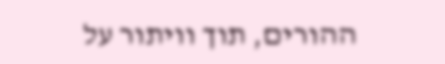ההורים, תוך וויתור על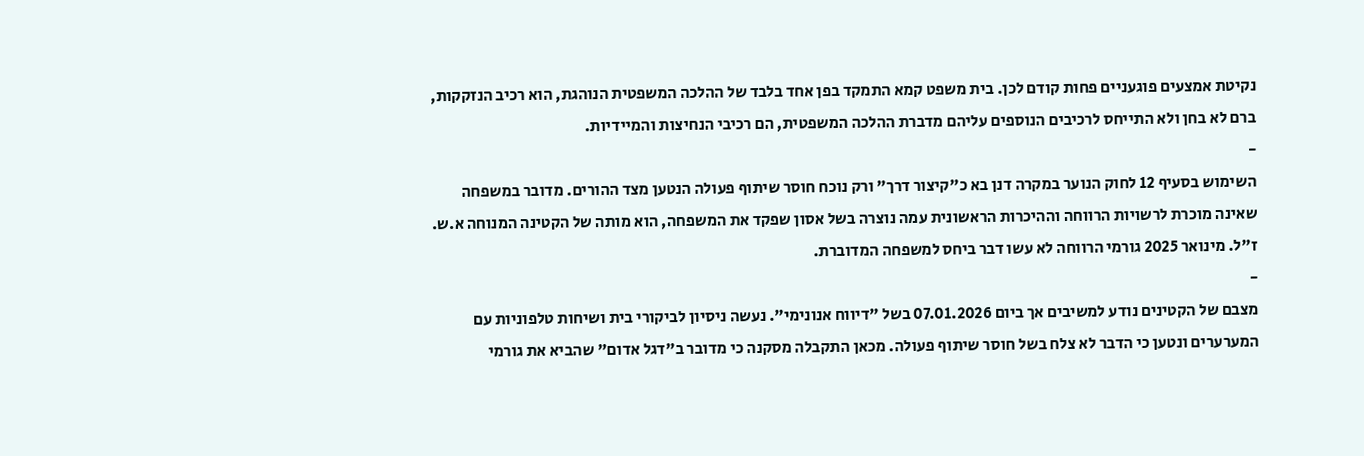נקיטת אמצעים פוגעניים פחות קודם לכן. בית משפט קמא התמקד בפן אחד בלבד של ההלכה המשפטית הנוהגת, הוא רכיב הנזקקות, ברם לא בחן ולא התייחס לרכיבים הנוספים עליהם מדברת ההלכה המשפטית, הם רכיבי הנחיצות והמיידיות.
-
השימוש בסעיף 12 לחוק הנוער במקרה דנן בא כ"קיצור דרך" ורק נוכח חוסר שיתוף פעולה הנטען מצד ההורים. מדובר במשפחה שאינה מוכרת לרשויות הרווחה וההיכרות הראשונית עמה נוצרה בשל אסון שפקד את המשפחה, הוא מותה של הקטינה המנוחה א.ש. ז"ל. מינואר 2025 גורמי הרווחה לא עשו דבר ביחס למשפחה המדוברת.
-
מצבם של הקטינים נודע למשיבים אך ביום 07.01.2026 בשל "דיווח אנונימי". נעשה ניסיון לביקורי בית ושיחות טלפוניות עם המערערים ונטען כי הדבר לא צלח בשל חוסר שיתוף פעולה. מכאן התקבלה מסקנה כי מדובר ב"דגל אדום" שהביא את גורמי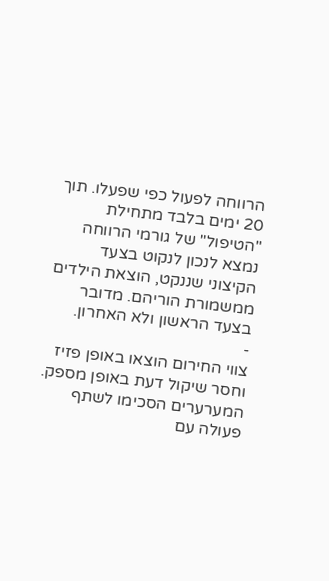הרווחה לפעול כפי שפעלו. תוך 20 ימים בלבד מתחילת "הטיפול" של גורמי הרווחה נמצא לנכון לנקוט בצעד הקיצוני שננקט, הוצאת הילדים ממשמורת הוריהם. מדובר בצעד הראשון ולא האחרון.
-
צווי החירום הוצאו באופן פזיז וחסר שיקול דעת באופן מספק. המערערים הסכימו לשתף פעולה עם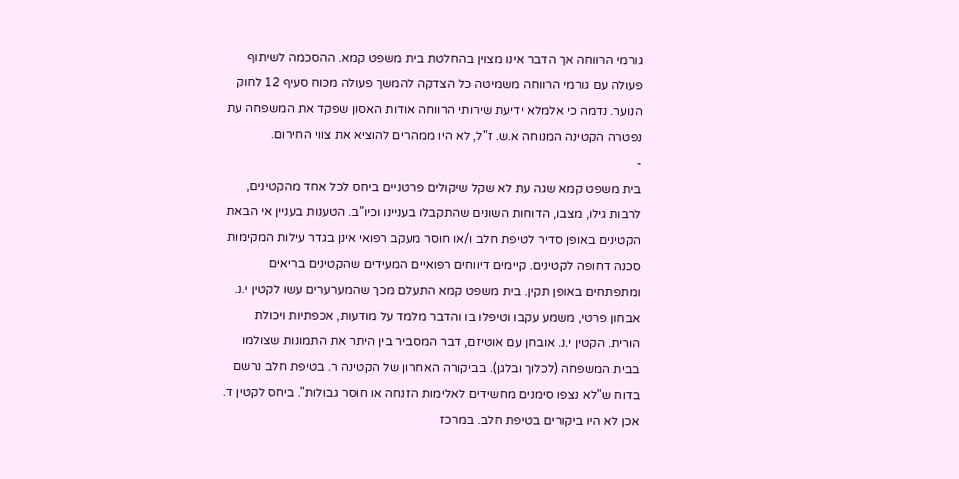גורמי הרווחה אך הדבר אינו מצוין בהחלטת בית משפט קמא. ההסכמה לשיתוף פעולה עם גורמי הרווחה משמיטה כל הצדקה להמשך פעולה מכוח סעיף 12 לחוק הנוער. נדמה כי אלמלא ידיעת שירותי הרווחה אודות האסון שפקד את המשפחה עת נפטרה הקטינה המנוחה א.ש. ז"ל, לא היו ממהרים להוציא את צווי החירום.
-
בית משפט קמא שגה עת לא שקל שיקולים פרטניים ביחס לכל אחד מהקטינים, לרבות גילו, מצבו, הדוחות השונים שהתקבלו בעניינו וכיו"ב. הטענות בעניין אי הבאת הקטינים באופן סדיר לטיפת חלב ו/או חוסר מעקב רפואי אינן בגדר עילות המקימות סכנה דחופה לקטינים. קיימים דיווחים רפואיים המעידים שהקטינים בריאים ומתפתחים באופן תקין. בית משפט קמא התעלם מכך שהמערערים עשו לקטין י.נ. אבחון פרטי, משמע עקבו וטיפלו בו והדבר מלמד על מודעות, אכפתיות ויכולת הורית. הקטין י.נ. אובחן עם אוטיזם, דבר המסביר בין היתר את התמונות שצולמו בבית המשפחה (לכלוך ובלגן). בביקורה האחרון של הקטינה ר. בטיפת חלב נרשם בדוח ש"לא נצפו סימנים מחשידים לאלימות הזנחה או חוסר גבולות". ביחס לקטין ד. אכן לא היו ביקורים בטיפת חלב. במרכז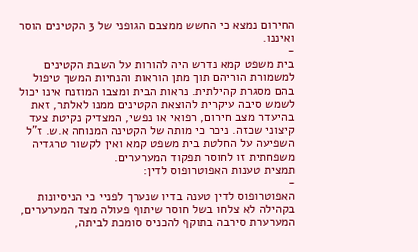החירום נמצא כי החשש ממצבם הגופני של 3 הקטינים הוסר ואיננו.
-
בית משפט קמא נדרש היה להורות על השבת הקטינים למשמורת הוריהם תוך מתן הוראות והנחיות המשך טיפול בהם מסגרת קהילתית. נראות הבית ומצבו המוזנח אינו יכול לשמש סיבה עיקרית להוצאת הקטינים ממנו לאלתר, זאת בהיעדר מצב חירום, רפואי או נפשי, המצדיק נקיטת צעד קיצוני שכזה. ניכר כי מותה של הקטינה המנוחה א.ש. ז"ל השפיעה על החלטת בית משפט קמא ואין לקשור טרגדיה משפחתית זו לחוסר תפקוד המערערים.
תמצית טענות האפוטרופוס לדין:
-
האפוטרופוס לדין טענה בדיו שנערך לפניי כי הניסיונות בקהילה לא צלחו בשל חוסר שיתוף פעולה מצד המערערים, המערערת סירבה בתוקף להכניס סומכת לביתה,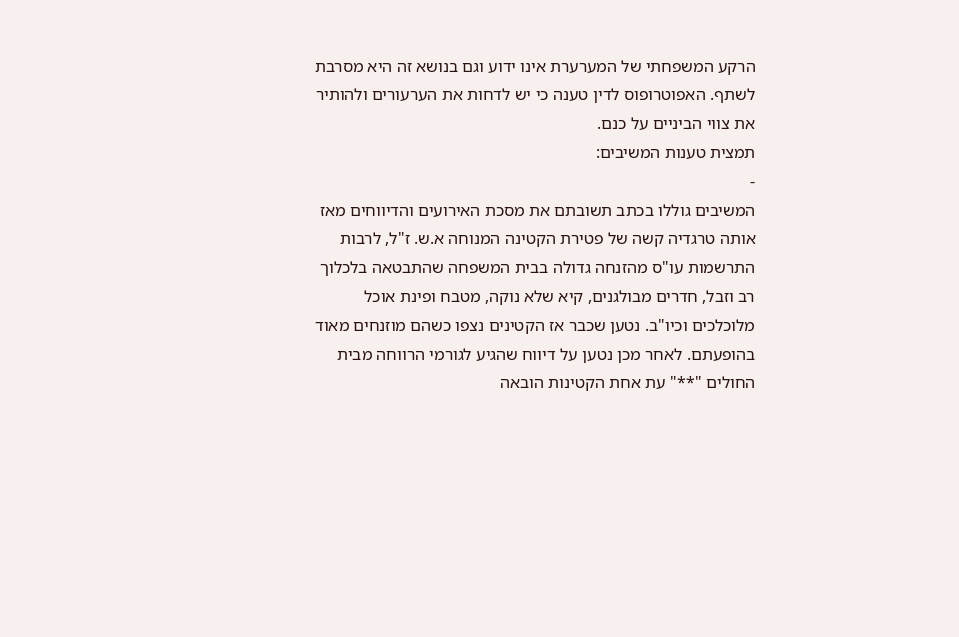הרקע המשפחתי של המערערת אינו ידוע וגם בנושא זה היא מסרבת לשתף. האפוטרופוס לדין טענה כי יש לדחות את הערעורים ולהותיר את צווי הביניים על כנם.
תמצית טענות המשיבים:
-
המשיבים גוללו בכתב תשובתם את מסכת האירועים והדיווחים מאז אותה טרגדיה קשה של פטירת הקטינה המנוחה א.ש. ז"ל, לרבות התרשמות עו"ס מהזנחה גדולה בבית המשפחה שהתבטאה בלכלוך רב וזבל, חדרים מבולגנים, קיא שלא נוקה, מטבח ופינת אוכל מלוכלכים וכיו"ב. נטען שכבר אז הקטינים נצפו כשהם מוזנחים מאוד בהופעתם. לאחר מכן נטען על דיווח שהגיע לגורמי הרווחה מבית החולים "**" עת אחת הקטינות הובאה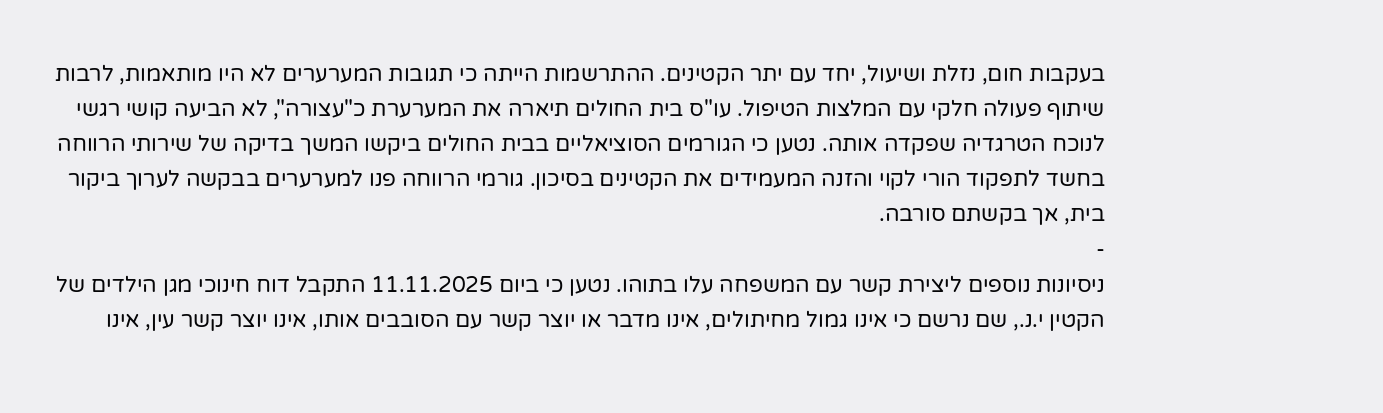בעקבות חום, נזלת ושיעול, יחד עם יתר הקטינים. ההתרשמות הייתה כי תגובות המערערים לא היו מותאמות, לרבות שיתוף פעולה חלקי עם המלצות הטיפול. עו"ס בית החולים תיארה את המערערת כ"עצורה", לא הביעה קושי רגשי לנוכח הטרגדיה שפקדה אותה. נטען כי הגורמים הסוציאליים בבית החולים ביקשו המשך בדיקה של שירותי הרווחה בחשד לתפקוד הורי לקוי והזנה המעמידים את הקטינים בסיכון. גורמי הרווחה פנו למערערים בבקשה לערוך ביקור בית, אך בקשתם סורבה.
-
ניסיונות נוספים ליצירת קשר עם המשפחה עלו בתוהו. נטען כי ביום 11.11.2025 התקבל דוח חינוכי מגן הילדים של הקטין י.נ., שם נרשם כי אינו גמול מחיתולים, אינו מדבר או יוצר קשר עם הסובבים אותו, אינו יוצר קשר עין, אינו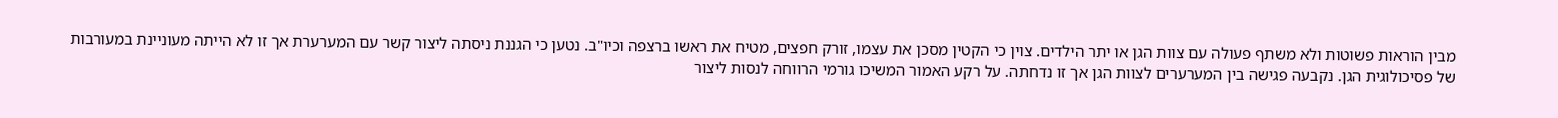מבין הוראות פשוטות ולא משתף פעולה עם צוות הגן או יתר הילדים. צוין כי הקטין מסכן את עצמו, זורק חפצים, מטיח את ראשו ברצפה וכיו"ב. נטען כי הגננת ניסתה ליצור קשר עם המערערת אך זו לא הייתה מעוניינת במעורבות של פסיכולוגית הגן. נקבעה פגישה בין המערערים לצוות הגן אך זו נדחתה. על רקע האמור המשיכו גורמי הרווחה לנסות ליצור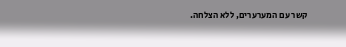קשר עם המערערים, ללא הצלחה.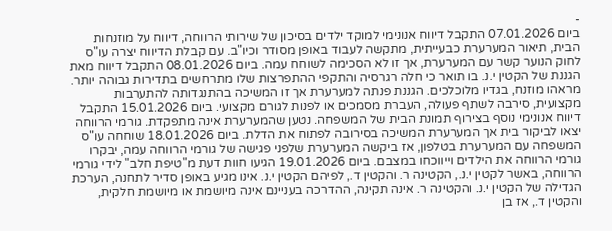-
ביום 07.01.2026 התקבל דיווח אנונימי למוקד ילדים בסיכון של שירותי הרווחה, דיווח על מוזנחות הבית, תיאור המערערת כבעייתית, מתקשה לעבוד באופן מסודר וכיו"ב. עם קבלת הדיווח יצרה עו"ס לחוק הנוער קשר עם המערערת, אך זו לא הסכימה לשוחח עמה. ביום 08.01.2026 התקבל דיווח מאת הגננת של הקטין י.נ. בו תואר כי חלה רגרסיה והתקפי ההתפרצות שלו מתרחשים בתדירות גבוהה יותר. מראהו מוזנח, בגדיו מלוכלכים. הגננת פנתה למערערת אך זו המשיכה בהתנגדותה להתערבות מקצועית, סירבה לשתף פעולה, העברת מסמכים או לפנות לגורם מקצועי. ביום 15.01.2026 התקבל דיווח אנונימי נוסף בצירוף תמונת הבית של המשפחה. נטען שהמערערת אינה מתפקדת. גורמי הרווחה יצאו לביקור בית אך המערערת המשיכה בסירובה לפתוח את הדלת. ביום 18.01.2026 שוחחה עו"ס המשפחה עם המערערת בטלפון, אז ביקשה המערערת שלפני פגישה של גורמי הרווחה עמה, יבקרו גורמי הרווחה את הילדים וייווכחו במצבם. ביום 19.01.2026 הגיעו חוות דעת מ"טיפת חלב" לידי גורמי הרווחה, באשר לקטין י.נ., הקטינה ר. והקטין ד., לפיהם הקטין י.נ. אינו מגיע באופן סדיר לתחנה, הערכת הגדילה של הקטין י.נ. והקטינה ר. אינה תקינה, ההדרכה בעניינם אינה מיושמת או מיושמת חלקית, והקטין ד., אז בן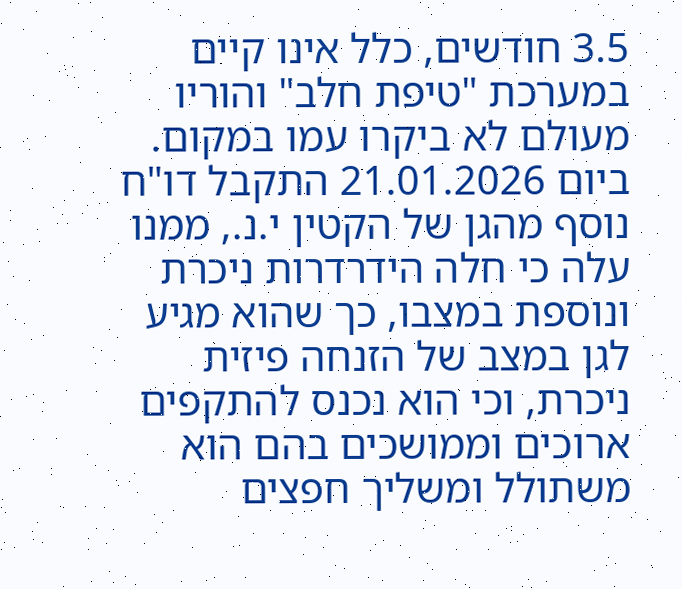3.5 חודשים, כלל אינו קיים במערכת "טיפת חלב" והוריו מעולם לא ביקרו עמו במקום. ביום 21.01.2026 התקבל דו"ח נוסף מהגן של הקטין י.נ., ממנו עלה כי חלה הידרדרות ניכרת ונוספת במצבו, כך שהוא מגיע לגן במצב של הזנחה פיזית ניכרת, וכי הוא נכנס להתקפים ארוכים וממושכים בהם הוא משתולל ומשליך חפצים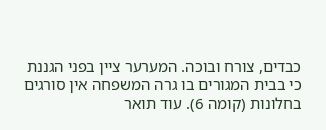כבדים, צורח ובוכה. המערער ציין בפני הגננת כי בבית המגורים בו גרה המשפחה אין סורגים בחלונות (קומה 6). עוד תואר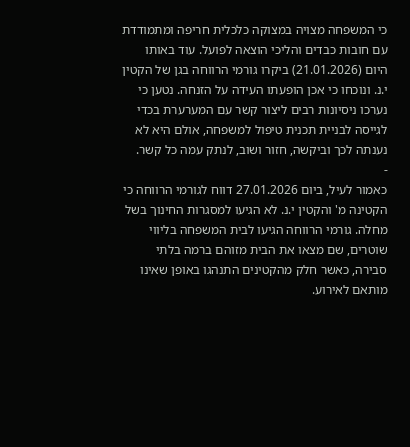כי המשפחה מצויה במצוקה כלכלית חריפה ומתמודדת עם חובות כבדים והליכי הוצאה לפועל. עוד באותו היום (21.01.2026) ביקרו גורמי הרווחה בגן של הקטין י.נ. ונוכחו כי אכן הופעתו העידה על הזנחה. נטען כי נערכו ניסיונות רבים ליצור קשר עם המערערת בכדי לגייסה לבניית תכנית טיפול למשפחה, אולם היא לא נענתה לכך וביקשה, חזור ושוב, לנתק עמה כל קשר.
-
כאמור לעיל, ביום 27.01.2026 דווח לגורמי הרווחה כי הקטינה מ' והקטין י.נ. לא הגיעו למסגרות החינוך בשל מחלה. גורמי הרווחה הגיעו לבית המשפחה בליווי שוטרים, שם מצאו את הבית מזוהם ברמה בלתי סבירה, כאשר חלק מהקטינים התנהגו באופן שאינו מותאם לאירוע.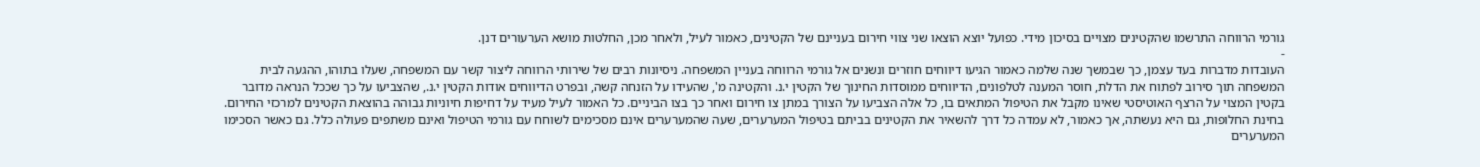גורמי הרווחה התרשמו שהקטינים מצויים בסיכון מידי. כפועל יוצא הוצאו שני צווי חירום בעניינם של הקטינים, כאמור לעיל, ולאחר מכן, החלטות מושא הערעורים דנן.
-
העובדות מדברות בעד עצמן, כך שבמשך שנה שלמה כאמור הגיעו דיווחים חוזרים ונשנים אל גורמי הרווחה בעניין המשפחה. ניסיונות רבים של שירותי הרווחה ליצור קשר עם המשפחה, שעלו בתוהו, ההגעה לבית המשפחה תוך סירוב לפתוח את הדלת, חוסר המענה לטלפונים, הדיווחים ממוסדות החינוך של הקטין י.נ. והקטינה מ', שהעידו על הזנחה קשה, ובפרט הדיווחים אודות הקטין י.נ., שהצביעו על כך שככל הנראה מדובר בקטין המצוי על הרצף האוטיסטי שאינו מקבל את הטיפול המתאים בו, כל אלה הצביעו על הצורך במתן צו חירום ואחר כך בצו הביניים. כל האמור לעיל מעיד על דחיפות חיוניות גבוהה בהוצאת הקטינים למרכזי החירום. בחינת החלופות, גם היא נעשתה, אך כאמור, לא עמדה כל דרך להשאיר את הקטינים בביתם בטיפול המערערים, שעה שהמערערים אינם מסכימים לשוחח עם גורמי הטיפול ואינם משתפים פעולה כלל. גם כאשר הסכימו המערערים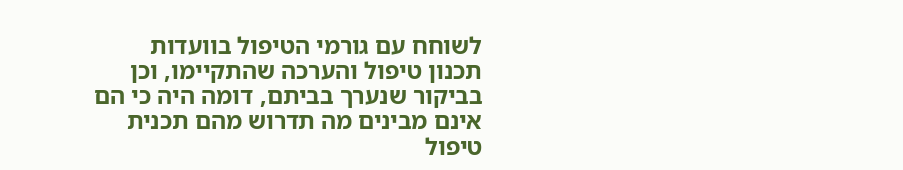לשוחח עם גורמי הטיפול בוועדות תכנון טיפול והערכה שהתקיימו, וכן בביקור שנערך בביתם, דומה היה כי הם אינם מבינים מה תדרוש מהם תכנית טיפול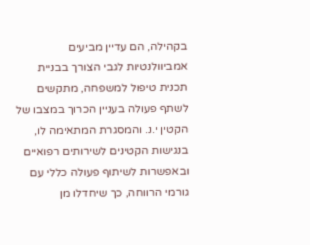בקהילה, הם עדיין מביעים אמביוולנטיות לגבי הצורך בבניית תכנית טיפול למשפחה, מתקשים לשתף פעולה בעניין הכרוך במצבו של הקטין י.נ. והמסגרת המתאימה לו, בנגישות הקטינים לשירותים רפואיים ובאפשרות לשיתוף פעולה כללי עם גורמי הרווחה, כך שיחדלו מן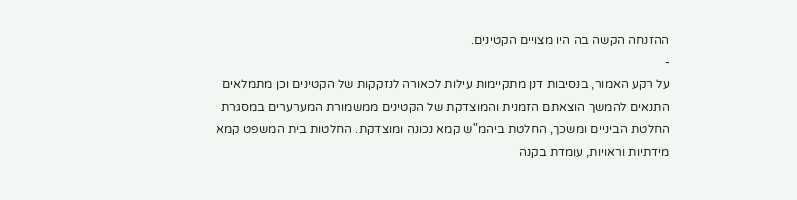ההזנחה הקשה בה היו מצויים הקטינים.
-
על רקע האמור, בנסיבות דנן מתקיימות עילות לכאורה לנזקקות של הקטינים וכן מתמלאים התנאים להמשך הוצאתם הזמנית והמוצדקת של הקטינים ממשמורת המערערים במסגרת החלטת הביניים ומשכך, החלטת ביהמ"ש קמא נכונה ומוצדקת. החלטות בית המשפט קמא מידתיות וראויות, עומדת בקנה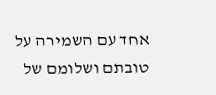אחד עם השמירה על טובתם ושלומם של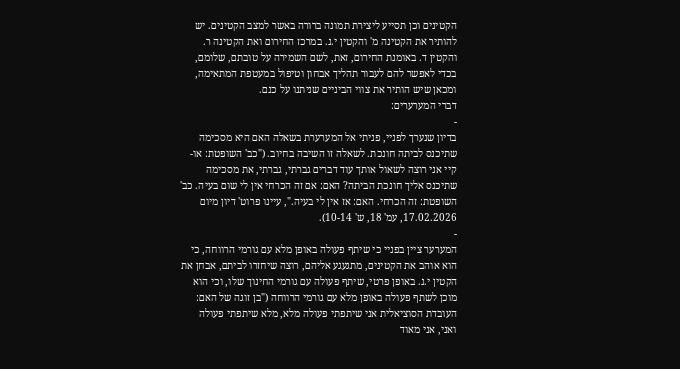הקטינים וכן תסייע ליצירת תמונה ברורה באשר למצב הקטינים. יש להותיר את הקטינה מ' והקטין י.נ. במרכז החירום ואת הקטינה ר. והקטין ד. באומנת החירום, זאת, לשם השמירה על טובתם, שלומם, בכדי לאפשר להם לעבור תהליך אבחון וטיפול במעטפת המתאימה, ומכאן שיש הותיר את צווי הביניים שניתנו על כנם.
דברי המערערים:
-
בדיון שנערך לפניי, פניתי אל המערערת בשאלה האם היא מסכימה שתיכנס לביתה חונכת. לשאלה זו השיבה בחיוב. ("כב' השופטת: או-קיי אני רוצה לשאול אותך עוד דברים גברתי, גברתי, את מסכימה שתיכנס אליך חונכת הביתה? האם: אם זה הכרחי אין לי שום בעיה. כב' השופטת: זה הכרחי. האם: אז אין לי בעיה.", עיינו פרוט' דיון מיום 17.02.2026, עמ' 18, ש' 10-14).
-
המערער ציין בפניי כי שיתף פעולה באופן מלא עם גורמי הרווחה, כי הוא אוהב את הקטינים, מתגעגע אליהם, רוצה שיחזרו לביתם, אבחן את הקטין י.נ. באופן פרטי, שיתף פעולה עם גורמי החינוך שלו, וכי הוא מוכן לשתף פעולה באופן מלא עם גורמי הרווחה ("בן זוגה של האם: העובדת הסוציאלית אני שיתפתי פעולה מלא, מלא שיתפתי פעולה ואני, אני מאוד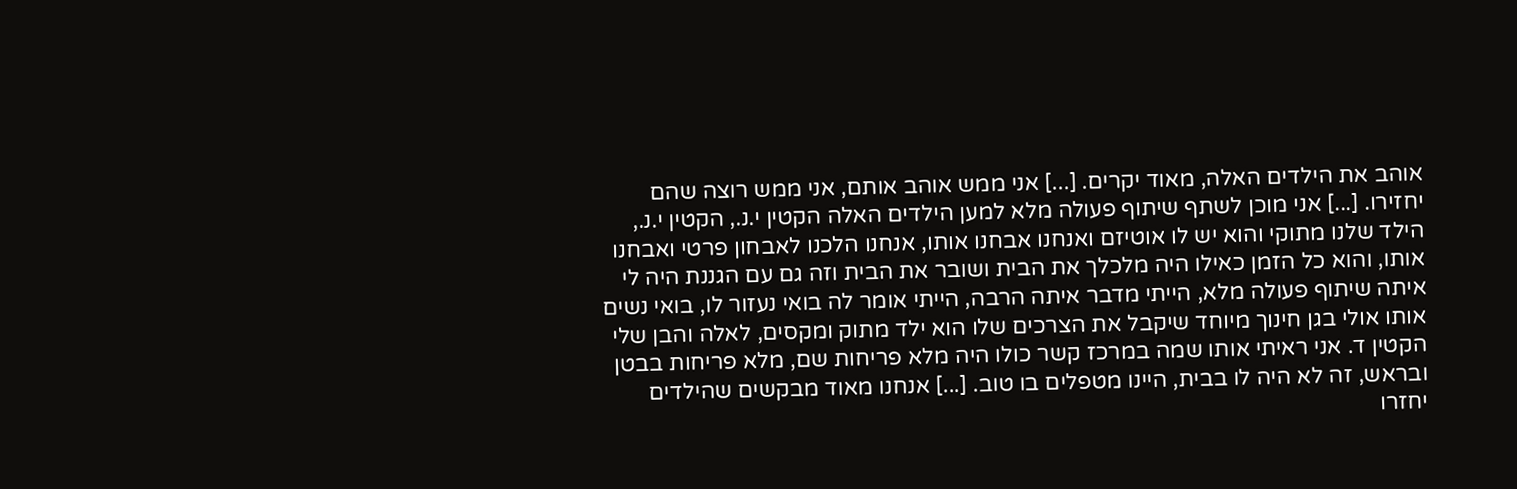אוהב את הילדים האלה, מאוד יקרים. [...] אני ממש אוהב אותם, אני ממש רוצה שהם יחזירו. [...] אני מוכן לשתף שיתוף פעולה מלא למען הילדים האלה הקטין י.נ., הקטין י.נ., הילד שלנו מתוקי והוא יש לו אוטיזם ואנחנו אבחנו אותו, אנחנו הלכנו לאבחון פרטי ואבחנו אותו, והוא כל הזמן כאילו היה מלכלך את הבית ושובר את הבית וזה גם עם הגננת היה לי איתה שיתוף פעולה מלא, הייתי מדבר איתה הרבה, הייתי אומר לה בואי נעזור לו, בואי נשים אותו אולי בגן חינוך מיוחד שיקבל את הצרכים שלו הוא ילד מתוק ומקסים, לאלה והבן שלי הקטין ד. אני ראיתי אותו שמה במרכז קשר כולו היה מלא פריחות שם, מלא פריחות בבטן ובראש, זה לא היה לו בבית, היינו מטפלים בו טוב. [...] אנחנו מאוד מבקשים שהילדים יחזרו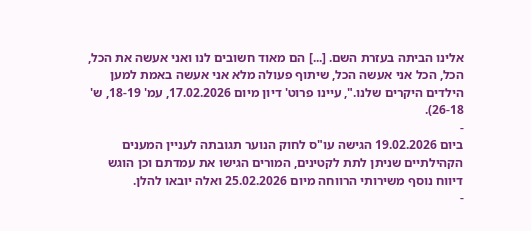אלינו הביתה בעזרת השם. [...] הם מאוד חשובים לנו ואני אעשה את הכל, הכל, הכל אני אעשה הכל, שיתוף פעולה מלא אני אעשה באמת למען הילדים היקרים שלנו.", עיינו פרוט' דיון מיום 17.02.2026, עמ' 18-19, ש' 26-18).
-
ביום 19.02.2026 הגישה עו"ס לחוק הנוער תגובתה לעניין המענים הקהילתיים שניתן לתת לקטינים, המורים הגישו את עמדתם וכן הוגש דיווח נוסף משירותי הרווחה מיום 25.02.2026 ואלה יובאו להלן.
-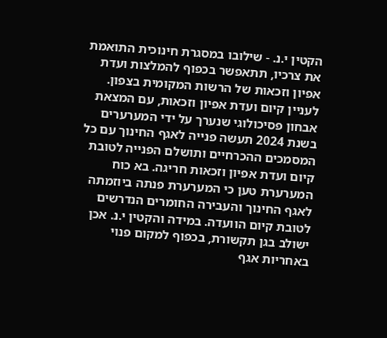הקטין י.נ. - שילובו במסגרת חינוכית התואמת את צרכיו, תתאפשר בכפוף להמלצות ועדת אפיון וזכאות של הרשות המקומית בצפון. לעניין קיום ועדת אפיון וזכאות, עם המצאת אבחון פסיכולוגי שנערך על ידי המערערים בשנת 2024 תעשה פנייה לאגף החינוך עם כל המסמכים ההכרחיים ותושלם הפנייה לטובת קיום ועדת אפיון וזכאות חריגה. בא כוח המערערת טען כי המערערת פנתה ביוזמתה לאגף החינוך והעבירה החומרים הנדרשים לטובת קיום הוועדה. במידה והקטין י.נ. אכן ישולב בגן תקשורת, בכפוף למקום פנוי באחריות אגף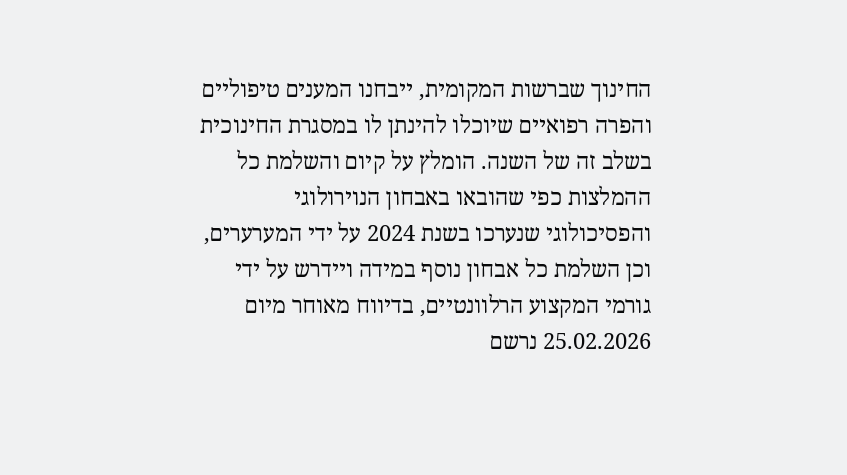החינוך שברשות המקומית, ייבחנו המענים טיפוליים והפרה רפואיים שיוכלו להינתן לו במסגרת החינוכית בשלב זה של השנה. הומלץ על קיום והשלמת כל ההמלצות כפי שהובאו באבחון הנוירולוגי והפסיכולוגי שנערכו בשנת 2024 על ידי המערערים, וכן השלמת כל אבחון נוסף במידה ויידרש על ידי גורמי המקצוע הרלוונטיים, בדיווח מאוחר מיום 25.02.2026 נרשם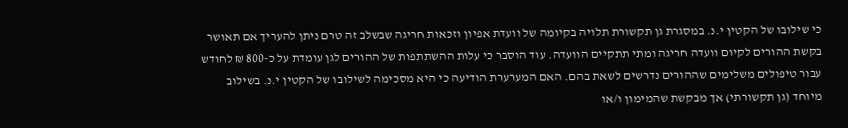כי שילובו של הקטין י.נ. במסגרת גן תקשורת תלויה בקיומה של וועדת אפיון וזכאות חריגה שבשלב זה טרם ניתן להעריך אם תאושר בקשת ההורים לקיום וועדה חריגה ומתי תתקיים הוועדה. עוד הוסבר כי עלות ההשתתפות של ההורים לגן עומדת על כ-800 ₪ לחודש עבור טיפולים משלימים שההורים נדרשים לשאת בהם. האם המערערת הודיעה כי היא מסכימה לשילובו של הקטין י.נ. בשילוב מיוחד (גן תקשורתי) אך מבקשת שהמימון ו/או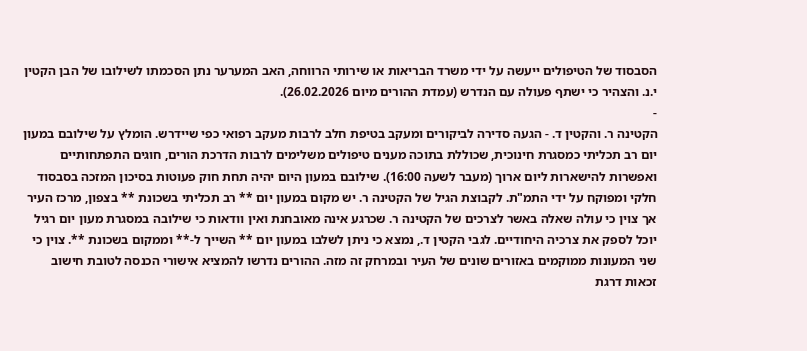הסבסוד של הטיפולים ייעשה על ידי משרד הבריאות או שירותי הרווחה, האב המערער נתן הסכמתו לשילובו של הבן הקטין י.נ. והצהיר כי ישתף פעולה עם הנדרש (עמדת ההורים מיום 26.02.2026).
-
הקטינה ר. והקטין ד. - הגעה סדירה לביקורים ומעקב בטיפת חלב לרבות מעקב רפואי כפי שיידרש. הומלץ על שילובם במעון יום רב תכליתי כמסגרת חינוכית, שכוללת בתוכה מענים טיפולים משלימים לרבות הדרכת הורים, חוגים התפתחותיים ואפשרות להישארות ליום ארוך (מעבר לשעה 16:00). שילובם במעון היום יהיה תחת חוק פעוטות בסיכון המזכה בסבסוד חלקי ומפוקח על ידי התמ"ת. לקבוצת הגיל של הקטינה ר. יש מקום במעון יום ** רב תכליתי בשכונת ** בצפון, מרכז העיר אך צוין כי עולה שאלה באשר לצרכים של הקטינה ר. שכרגע אינה מאובחנת ואין וודאות כי שילובה במסגרת מעון יום רגיל יוכל לספק את צרכיה היחודיים. לגבי הקטין ד., נמצא כי ניתן לשלבו במעון יום ** השייך ל-** וממקום בשכונת **. צוין כי שני המעונות ממוקמים באזורים שונים של העיר ובמרחק זה מזה. ההורים נדרשו להמציא אישורי הכנסה לטובת חישוב זכאות דרגת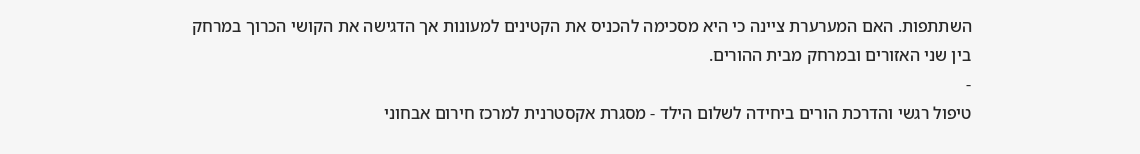השתתפות. האם המערערת ציינה כי היא מסכימה להכניס את הקטינים למעונות אך הדגישה את הקושי הכרוך במרחק בין שני האזורים ובמרחק מבית ההורים.
-
טיפול רגשי והדרכת הורים ביחידה לשלום הילד - מסגרת אקסטרנית למרכז חירום אבחוני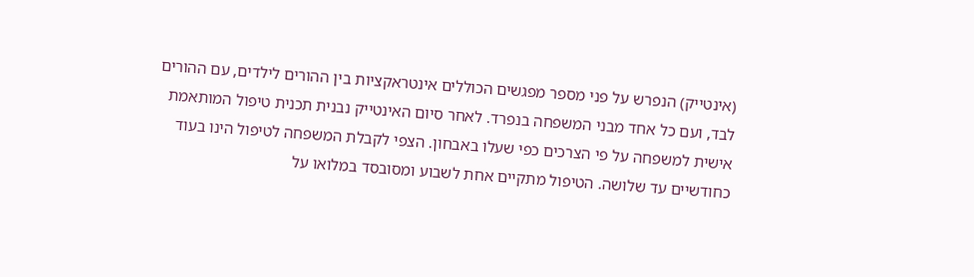(אינטייק) הנפרש על פני מספר מפגשים הכוללים אינטראקציות בין ההורים לילדים, עם ההורים לבד, ועם כל אחד מבני המשפחה בנפרד. לאחר סיום האינטייק נבנית תכנית טיפול המותאמת אישית למשפחה על פי הצרכים כפי שעלו באבחון. הצפי לקבלת המשפחה לטיפול הינו בעוד כחודשיים עד שלושה. הטיפול מתקיים אחת לשבוע ומסובסד במלואו על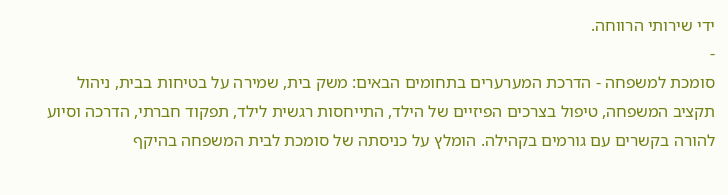ידי שירותי הרווחה.
-
סומכת למשפחה - הדרכת המערערים בתחומים הבאים: משק בית, שמירה על בטיחות בבית, ניהול תקציב המשפחה, טיפול בצרכים הפיזיים של הילד, התייחסות רגשית לילד, תפקוד חברתי, הדרכה וסיוע להורה בקשרים עם גורמים בקהילה. הומלץ על כניסתה של סומכת לבית המשפחה בהיקף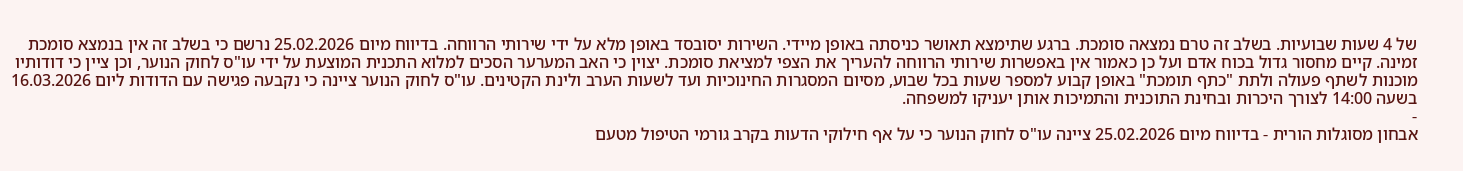של 4 שעות שבועיות. בשלב זה טרם נמצאה סומכת. ברגע שתימצא תאושר כניסתה באופן מיידי. השירות יסובסד באופן מלא על ידי שירותי הרווחה. בדיווח מיום 25.02.2026 נרשם כי בשלב זה אין בנמצא סומכת זמינה. קיים מחסור גדול בכוח אדם ועל כן כאמור אין באפשרות שירותי הרווחה להעריך את הצפי למציאת סומכת. יצוין כי האב המערער הסכים למלוא התכנית המוצעת על ידי עו"ס לחוק הנוער, וכן ציין כי דודותיו מוכנות לשתף פעולה ולתת "כתף תומכת" באופן קבוע למספר שעות בכל שבוע, מסיום המסגרות החינוכיות ועד לשעות הערב ולינת הקטינים. עו"ס לחוק הנוער ציינה כי נקבעה פגישה עם הדודות ליום 16.03.2026 בשעה 14:00 לצורך היכרות ובחינת התוכנית והתמיכות אותן יעניקו למשפחה.
-
אבחון מסוגלות הורית - בדיווח מיום 25.02.2026 ציינה עו"ס לחוק הנוער כי על אף חילוקי הדעות בקרב גורמי הטיפול מטעם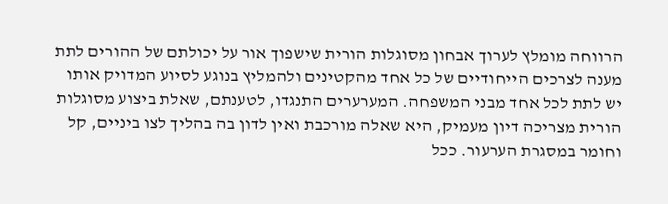הרווחה מומלץ לערוך אבחון מסוגלות הורית שישפוך אור על יכולתם של ההורים לתת מענה לצרכים הייחודיים של כל אחד מהקטינים ולהמליץ בנוגע לסיוע המדויק אותו יש לתת לכל אחד מבני המשפחה. המערערים התנגדו, לטענתם, שאלת ביצוע מסוגלות הורית מצריכה דיון מעמיק, היא שאלה מורכבת ואין לדון בה בהליך לצו ביניים, קל וחומר במסגרת הערעור. ככל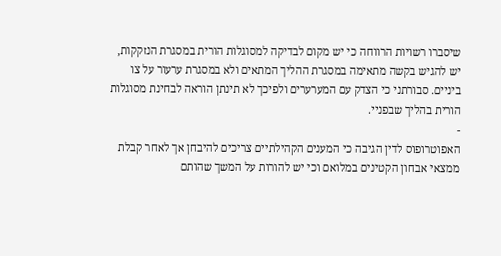שיסברו רשויות הרווחה כי יש מקום לבדיקה למסוגלות הורית במסגרת הנזקקות, יש להגיש בקשה מתאימה במסגרת ההליך המתאים ולא במסגרת ערעור על צו ביניים. סבורתני כי הצדק עם המערערים ולפיכך לא תינתן הוראה לבחינת מסוגלות הורית בהליך שבפניי.
-
האפוטרופוס לדין הגיבה כי המענים הקהילתיים צריכים להיבחן אך לאחר קבלת ממצאי אבחון הקטינים במלואם וכי יש להורות על המשך שהותם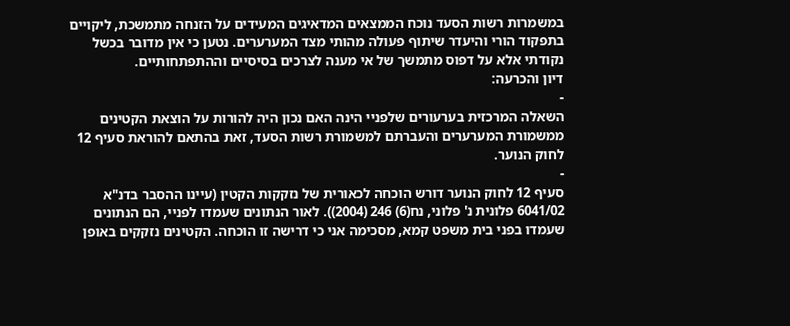במשמרות רשות הסעד נוכח הממצאים המדאיגים המעידים על הזנחה מתמשכת, ליקויים בתפקוד הורי והיעדר שיתוף פעולה מהותי מצד המערערים. נטען כי אין מדובר בכשל נקודתי אלא על דפוס מתמשך של אי מענה לצרכים בסיסיים וההתפתחותיים.
דיון והכרעה:
-
השאלה המרכזית בערעורים שלפניי הינה האם נכון היה להורות על הוצאת הקטינים ממשמורת המערערים והעברתם למשמורת רשות הסעד, זאת בהתאם להוראת סעיף 12 לחוק הנוער.
-
סעיף 12 לחוק הנוער דורש הוכחה לכאורית של נזקקות הקטין (עיינו ההסבר בדנ"א 6041/02 פלונית נ' פלוני, נח(6) 246 (2004)). לאור הנתונים שעמדו לפניי, הם הנתונים שעמדו בפני בית משפט קמא, מסכימה אני כי דרישה זו הוכחה. הקטינים נזקקים באופן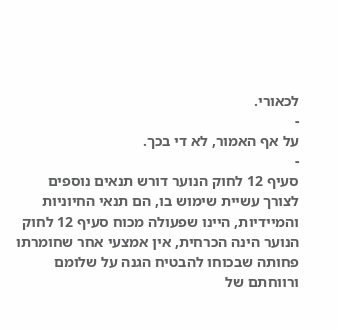לכאורי.
-
על אף האמור, לא די בכך.
-
סעיף 12 לחוק הנוער דורש תנאים נוספים לצורך עשיית שימוש בו, הם תנאי החיוניות והמיידיות, היינו שפעולה מכוח סעיף 12 לחוק הנוער הינה הכרחית, אין אמצעי אחר שחומרתו פחותה שבכוחו להבטיח הגנה על שלומם ורווחתם של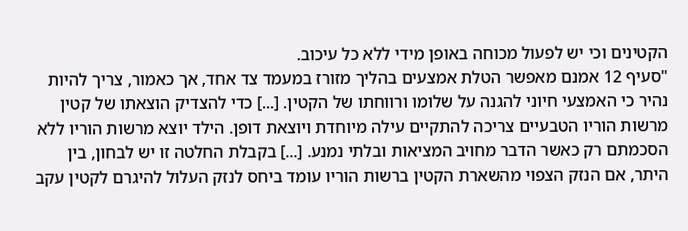הקטינים וכי יש לפעול מכוחה באופן מידי ללא כל עיכוב.
"סעיף 12 אמנם מאפשר הטלת אמצעים בהליך מזורז במעמד צד אחד, אך כאמור, צריך להיות נהיר כי האמצעי חיוני להגנה על שלומו ורווחתו של הקטין. [...] כדי להצדיק הוצאתו של קטין מרשות הוריו הטבעיים צריכה להתקיים עילה מיוחדת ויוצאת דופן. הילד יוצא מרשות הוריו ללא הסכמתם רק כאשר הדבר מחויב המציאות ובלתי נמנע. [...] בקבלת החלטה זו יש לבחון, בין היתר, אם הנזק הצפוי מהשארת הקטין ברשות הוריו עומד ביחס לנזק העלול להיגרם לקטין עקב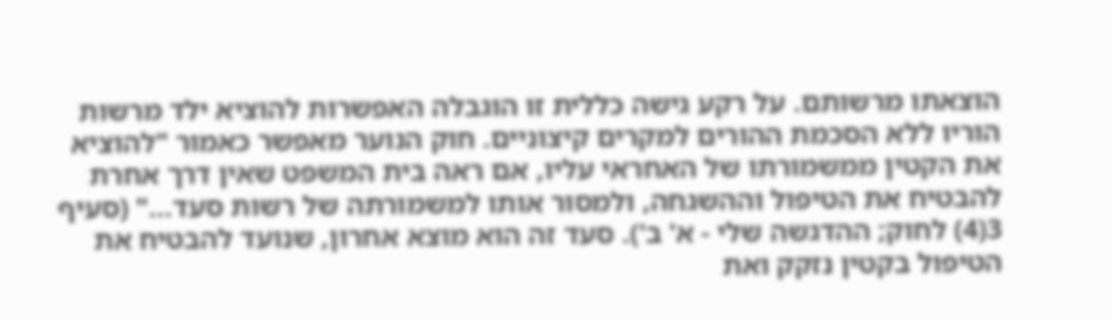הוצאתו מרשותם. על רקע גישה כללית זו הוגבלה האפשרות להוציא ילד מרשות הוריו ללא הסכמת ההורים למקרים קיצוניים. חוק הנוער מאפשר כאמור "להוציא את הקטין ממשמורתו של האחראי עליו, אם ראה בית המשפט שאין דרך אחרת להבטיח את הטיפול וההשגחה, ולמסור אותו למשמורתה של רשות סעד..." (סעיף 3(4) לחוק; ההדגשה שלי - א' ב'). סעד זה הוא מוצא אחרון, שנועד להבטיח את הטיפול בקטין נזקק ואת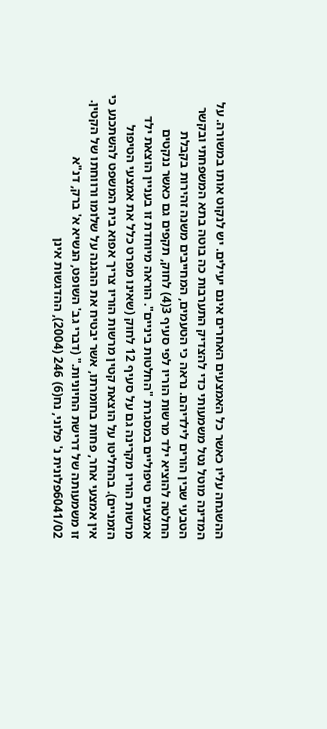ההשגחה עליו כאשר כל האמצעים האחרים אינם יעילים. יש לנקוט אותו במשורה. על המדינה מוטל נטל משמעותי כדי להצדיק התערבות כה בוטה בתא המשפחתי ובקשר הטבעי שבין הורים לילדיהם. נראה כי הטעמים, המחייבים משנה זהירות בקבלת החלטה להוציא ילד מרשות הוריו לפי סעיף 3(4) לחוק, תקפים גם כאשר ננקטים אמצעים טיפוליים במסגרת "החלטות ביניים". הוראה מיוחדת זו בעניין הוצאת ילד מרשות הוריו מקרינה גם על סעיף 12 לחוק (שאינו מפרט כלל את אמצעי הטיפול הזמניים). בהחליטו על הוצאת קטין מרשות הוריו צריך אפוא בית המשפט להשתכנע כי אין אמצעי אחר, פחות בחומרתו, אשר יבטיח את ההגנה על שלומו ורווחתו של הקטין. זו משמעותה של דרישת החיוניות." (דברי גב' השופט, הנשיא א' ברק, דנ"א 6041/02פלונית נ' פלוני, נח(6) 246 (2004), ההדגשות אינן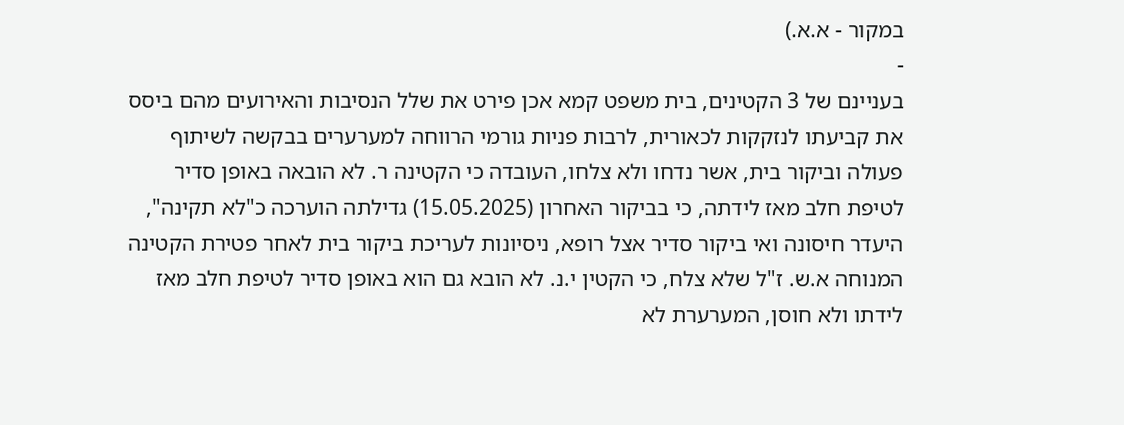במקור - א.א.)
-
בעניינם של 3 הקטינים, בית משפט קמא אכן פירט את שלל הנסיבות והאירועים מהם ביסס את קביעתו לנזקקות לכאורית, לרבות פניות גורמי הרווחה למערערים בבקשה לשיתוף פעולה וביקור בית, אשר נדחו ולא צלחו, העובדה כי הקטינה ר. לא הובאה באופן סדיר לטיפת חלב מאז לידתה, כי בביקור האחרון (15.05.2025) גדילתה הוערכה כ"לא תקינה", היעדר חיסונה ואי ביקור סדיר אצל רופא, ניסיונות לעריכת ביקור בית לאחר פטירת הקטינה המנוחה א.ש. ז"ל שלא צלח, כי הקטין י.נ. לא הובא גם הוא באופן סדיר לטיפת חלב מאז לידתו ולא חוסן, המערערת לא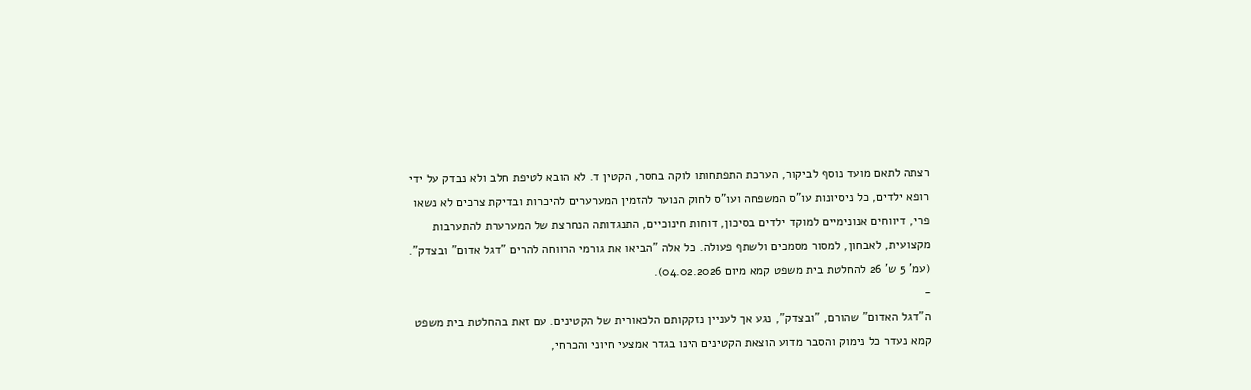רצתה לתאם מועד נוסף לביקור, הערכת התפתחותו לוקה בחסר, הקטין ד. לא הובא לטיפת חלב ולא נבדק על ידי רופא ילדים, כל ניסיונות עו"ס המשפחה ועו"ס לחוק הנוער להזמין המערערים להיכרות ובדיקת צרכים לא נשאו פרי, דיווחים אנונימיים למוקד ילדים בסיכון, דוחות חינוכיים, התנגדותה הנחרצת של המערערת להתערבות מקצועית, לאבחון, למסור מסמכים ולשתף פעולה. כל אלה "הביאו את גורמי הרווחה להרים "דגל אדום" ובצדק". (עמ' 5 ש' 26 להחלטת בית משפט קמא מיום 04.02.2026).
-
ה"דגל האדום" שהורם, "ובצדק", נגע אך לעניין נזקקותם הלכאורית של הקטינים. עם זאת בהחלטת בית משפט קמא נעדר כל נימוק והסבר מדוע הוצאת הקטינים הינו בגדר אמצעי חיוני והכרחי,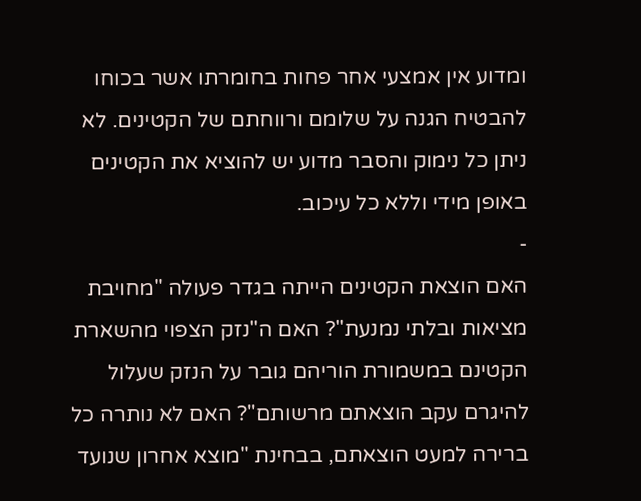ומדוע אין אמצעי אחר פחות בחומרתו אשר בכוחו להבטיח הגנה על שלומם ורווחתם של הקטינים. לא ניתן כל נימוק והסבר מדוע יש להוציא את הקטינים באופן מידי וללא כל עיכוב.
-
האם הוצאת הקטינים הייתה בגדר פעולה "מחויבת מציאות ובלתי נמנעת"? האם ה"נזק הצפוי מהשארת הקטינם במשמורת הוריהם גובר על הנזק שעלול להיגרם עקב הוצאתם מרשותם"? האם לא נותרה כל ברירה למעט הוצאתם, בבחינת "מוצא אחרון שנועד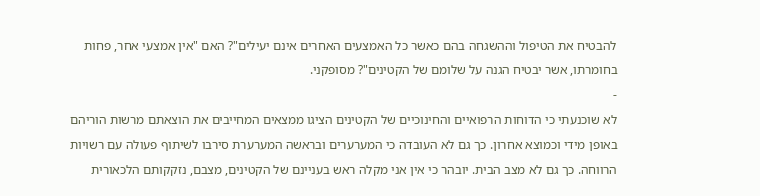להבטיח את הטיפול וההשגחה בהם כאשר כל האמצעים האחרים אינם יעילים"? האם "אין אמצעי אחר, פחות בחומרתו, אשר יבטיח הגנה על שלומם של הקטינים"? מסופקני.
-
לא שוכנעתי כי הדוחות הרפואיים והחינוכיים של הקטינים הציגו ממצאים המחייבים את הוצאתם מרשות הוריהם באופן מידי וכמוצא אחרון. כך גם לא העובדה כי המערערים ובראשה המערערת סירבו לשיתוף פעולה עם רשויות הרווחה. כך גם לא מצב הבית. יובהר כי אין אני מקלה ראש בעניינם של הקטינים, מצבם, נזקקותם הלכאורית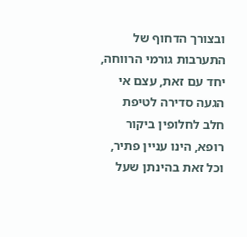ובצורך הדחוף של התערבות גורמי הרווחה, יחד עם זאת, עצם אי הגעה סדירה לטיפת חלב לחלופין ביקור רופא, הינו עניין פתיר, וכל זאת בהינתן שעל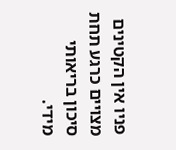פניו אין הקטינים מצויים כרגע תחת סיכון בריאותי מידי.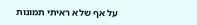על אף שלא ראיתי תמונות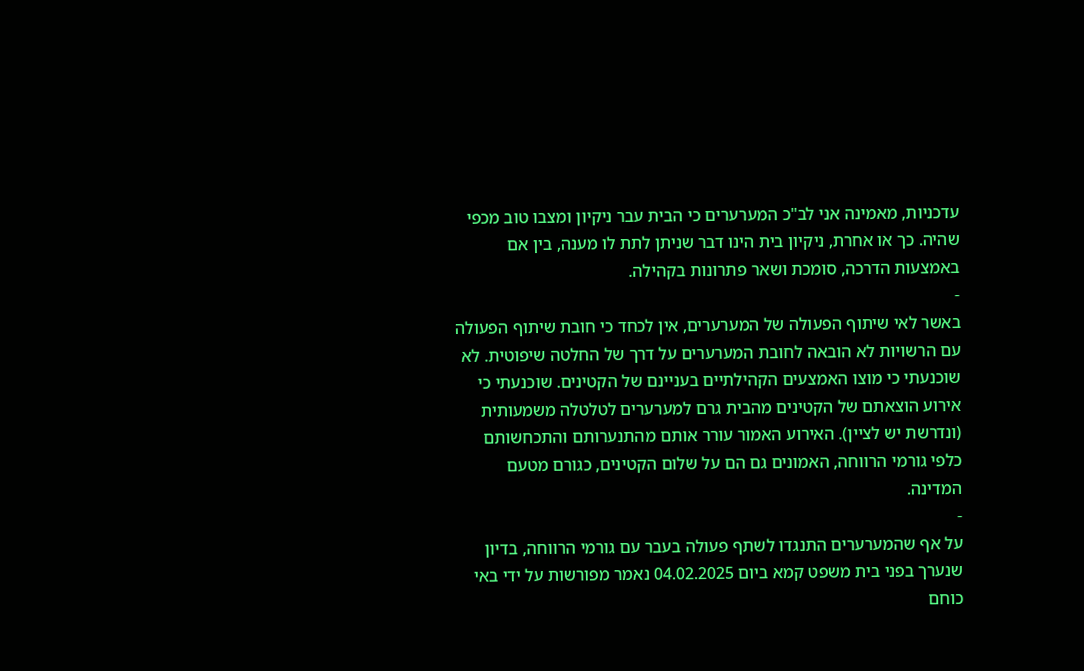עדכניות, מאמינה אני לב"כ המערערים כי הבית עבר ניקיון ומצבו טוב מכפי שהיה. כך או אחרת, ניקיון בית הינו דבר שניתן לתת לו מענה, בין אם באמצעות הדרכה, סומכת ושאר פתרונות בקהילה.
-
באשר לאי שיתוף הפעולה של המערערים, אין לכחד כי חובת שיתוף הפעולה עם הרשויות לא הובאה לחובת המערערים על דרך של החלטה שיפוטית. לא שוכנעתי כי מוצו האמצעים הקהילתיים בעניינם של הקטינים. שוכנעתי כי אירוע הוצאתם של הקטינים מהבית גרם למערערים לטלטלה משמעותית (ונדרשת יש לציין). האירוע האמור עורר אותם מהתנערותם והתכחשותם כלפי גורמי הרווחה, האמונים גם הם על שלום הקטינים, כגורם מטעם המדינה.
-
על אף שהמערערים התנגדו לשתף פעולה בעבר עם גורמי הרווחה, בדיון שנערך בפני בית משפט קמא ביום 04.02.2025 נאמר מפורשות על ידי באי כוחם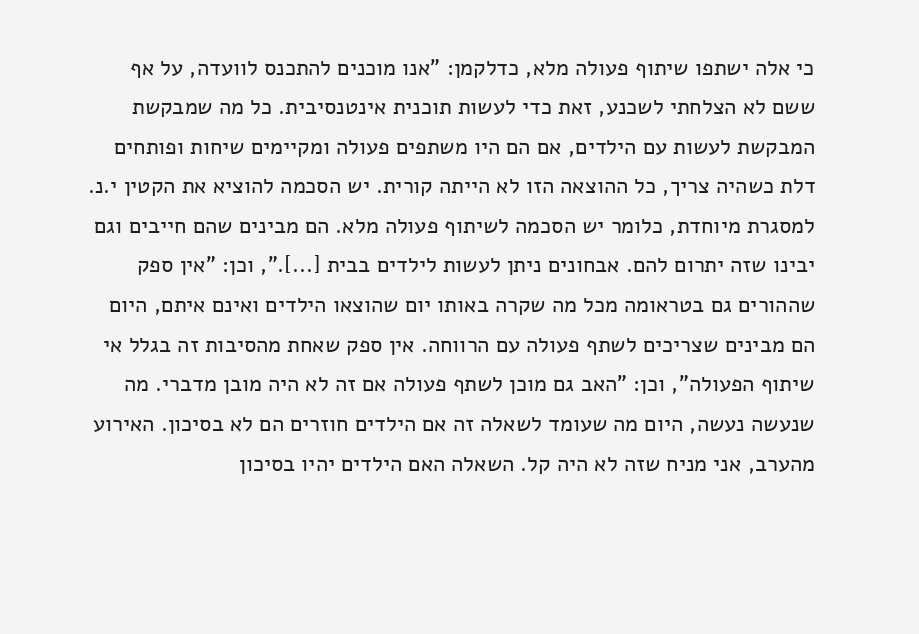כי אלה ישתפו שיתוף פעולה מלא, כדלקמן: "אנו מוכנים להתכנס לוועדה, על אף ששם לא הצלחתי לשכנע, זאת כדי לעשות תוכנית אינטנסיבית. כל מה שמבקשת המבקשת לעשות עם הילדים, אם הם היו משתפים פעולה ומקיימים שיחות ופותחים דלת כשהיה צריך, כל ההוצאה הזו לא הייתה קורית. יש הסכמה להוציא את הקטין י.נ. למסגרת מיוחדת, כלומר יש הסכמה לשיתוף פעולה מלא. הם מבינים שהם חייבים וגם יבינו שזה יתרום להם. אבחונים ניתן לעשות לילדים בבית [...].", וכן: "אין ספק שההורים גם בטראומה מכל מה שקרה באותו יום שהוצאו הילדים ואינם איתם, היום הם מבינים שצריכים לשתף פעולה עם הרווחה. אין ספק שאחת מהסיבות זה בגלל אי שיתוף הפעולה", וכן: "האב גם מוכן לשתף פעולה אם זה לא היה מובן מדברי. מה שנעשה נעשה, היום מה שעומד לשאלה זה אם הילדים חוזרים הם לא בסיכון. האירוע מהערב, אני מניח שזה לא היה קל. השאלה האם הילדים יהיו בסיכון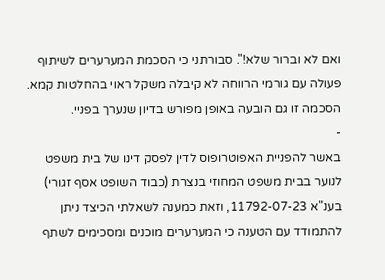ואם לא וברור שלא!". סבורתני כי הסכמת המערערים לשיתוף פעולה עם גורמי הרווחה לא קיבלה משקל ראוי בהחלטות קמא. הסכמה זו גם הובעה באופן מפורש בדיון שנערך בפניי.
-
באשר להפניית האפוטרופוס לדין לפסק דינו של בית משפט לנוער בבית משפט המחוזי בנצרת (כבוד השופט אסף זגורי) בענ"א 11792-07-23, וזאת כמענה לשאלתי הכיצד ניתן להתמודד עם הטענה כי המערערים מוכנים ומסכימים לשתף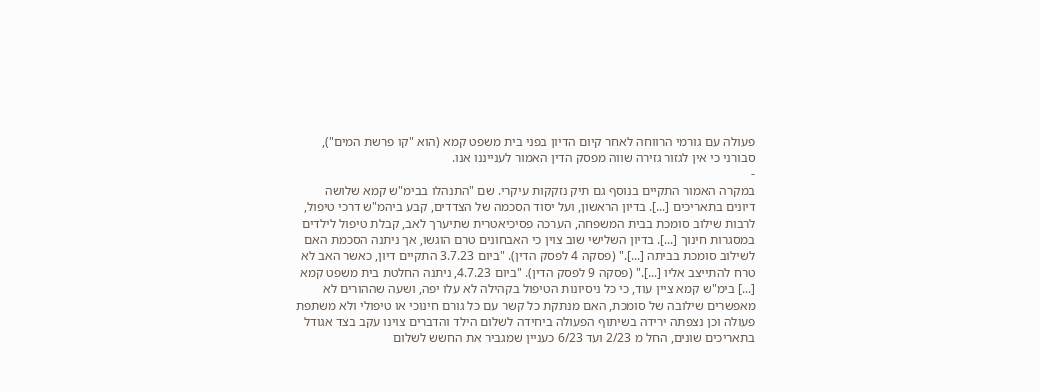פעולה עם גורמי הרווחה לאחר קיום הדיון בפני בית משפט קמא (הוא "קו פרשת המים"), סבורני כי אין לגזור גזירה שווה מפסק הדין האמור לענייננו אנו.
-
במקרה האמור התקיים בנוסף גם תיק נזקקות עיקרי. שם "התנהלו בבימ"ש קמא שלושה דיונים בתאריכים [...]. בדיון הראשון, ועל יסוד הסכמה של הצדדים, קבע ביהמ"ש דרכי טיפול, לרבות שילוב סומכת בבית המשפחה, הערכה פסיכיאטרית שתיערך לאב, קבלת טיפול לילדים במסגרות חינוך [...]. בדיון השלישי שוב צוין כי האבחונים טרם הוגשו, אך ניתנה הסכמת האם לשילוב סומכת בביתה [...]." (פסקה 4 לפסק הדין). "ביום 3.7.23 התקיים דיון, כאשר האב לא טרח להתייצב אליו [...]." (פסקה 9 לפסק הדין). "ביום 4.7.23, ניתנה החלטת בית משפט קמא [...] בימ"ש קמא ציין עוד, כי כל ניסיונות הטיפול בקהילה לא עלו יפה, ושעה שההורים לא מאפשרים שילובה של סומכת, האם מנתקת כל קשר עם כל גורם חינוכי או טיפולי ולא משתפת פעולה וכן נצפתה ירידה בשיתוף הפעולה ביחידה לשלום הילד והדברים צוינו עקב בצד אגודל בתאריכים שונים, החל מ 2/23 ועד 6/23 כעניין שמגביר את החשש לשלום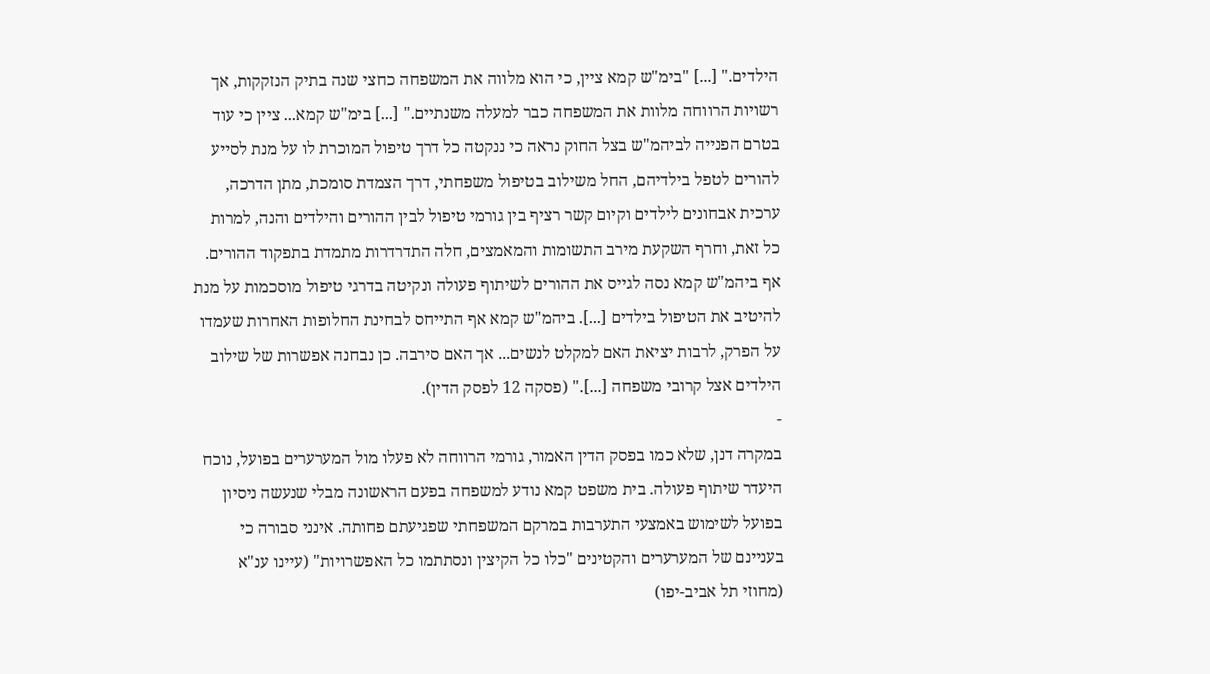הילדים." [...] "בימ"ש קמא ציין, כי הוא מלווה את המשפחה כחצי שנה בתיק הנזקקות, אך רשויות הרווחה מלוות את המשפחה כבר למעלה משנתיים." [...] בימ"ש קמא... ציין כי עוד בטרם הפנייה לביהמ"ש בצל החוק נראה כי ננקטה כל דרך טיפול המוכרת לו על מנת לסייע להורים לטפל בילדיהם, החל משילוב בטיפול משפחתי, דרך הצמדת סומכת, מתן הדרכה, ערכית אבחונים לילדים וקיום קשר רציף בין גורמי טיפול לבין ההורים והילדים והנה, למרות כל זאת, וחרף השקעת מירב התשומות והמאמצים, חלה התדרדרות מתמדת בתפקוד ההורים. אף ביהמ"ש קמא נסה לגייס את ההורים לשיתוף פעולה ונקיטה בדרגי טיפול מוסכמות על מנת להיטיב את הטיפול בילדים [...]. ביהמ"ש קמא אף התייחס לבחינת החלופות האחרות שעמדו על הפרק, לרבות יציאת האם למקלט לנשים... אך האם סירבה. כן נבחנה אפשרות של שילוב הילדים אצל קרובי משפחה [...]." (פסקה 12 לפסק הדין).
-
במקרה דנן, שלא כמו בפסק הדין האמור, גורמי הרווחה לא פעלו מול המערערים בפועל, נוכח היעדר שיתוף פעולה. בית משפט קמא נודע למשפחה בפעם הראשונה מבלי שנעשה ניסיון בפועל לשימוש באמצעי התערבות במרקם המשפחתי שפגיעתם פחותה. אינני סבורה כי בעניינם של המערערים והקטינים "כלו כל הקיצין ונסתתמו כל האפשרויות" (עיינו ענ"א (מחוזי תל אביב-יפו)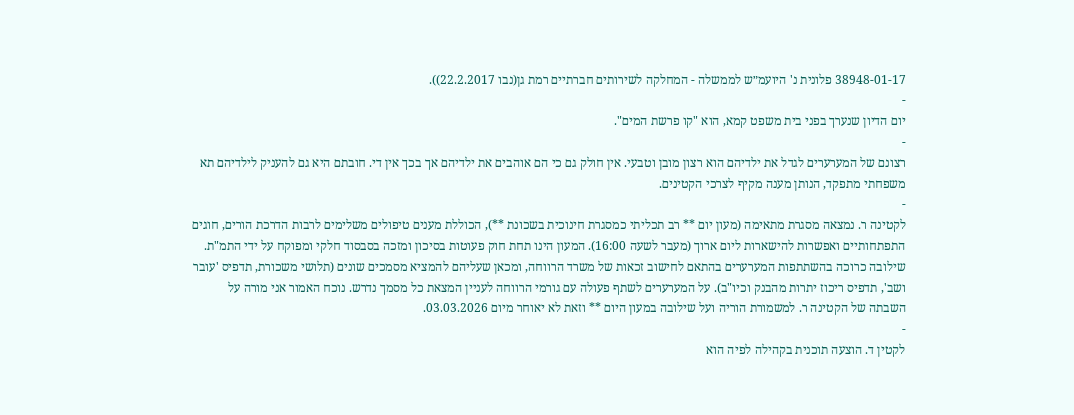38948-01-17 פלונית נ' היועמ״ש לממשלה - המחלקה לשירותים חברתיים רמת גן(נבו 22.2.2017)).
-
יום הדיון שנערך בפני בית משפט קמא, הוא "קו פרשת המים".
-
רצונם של המערערים לגדל את ילדיהם הוא רצון מובן וטבעי. אין חולק גם כי הם אוהבים את ילדיהם אך בכך אין די. חובתם היא גם להעניק לילדיהם תא משפחתי מתפקד, הנותן מענה מקיף לצרכי הקטינים.
-
לקטינה ר. נמצאה מסגרת מתאימה (מעון יום ** רב תכליתי כמסגרת חינוכית בשכונת **), הכוללת מענים טיפולים משלימים לרבות הדרכת הורים, חוגים התפתחותיים ואפשרות להישארות ליום ארוך (מעבר לשעה 16:00). המעון הינו תחת חוק פעוטות בסיכון ומזכה בסבסוד חלקי ומפוקח על ידי התמ"ת. שילובה כרוכה בהשתתפות המערערים בהתאם לחישוב זכאות של משרד הרווחה, ומכאן שעליהם להמציא מסמכים שונים (תלושי משכורת, תדפיס 'עובר ושב', תדפיס ריכוז יתרות מהבנק וכיו"ב). על המערערים לשתף פעולה עם גורמי הרווחה לעניין המצאת כל מסמך נדרש. נוכח האמור אני מורה על השבתה של הקטינה ר. למשמורת הוריה ועל שילובה במעון היום ** וזאת לא יאוחר מיום 03.03.2026.
-
לקטין ד. הוצעה תוכנית בקהילה לפיה הוא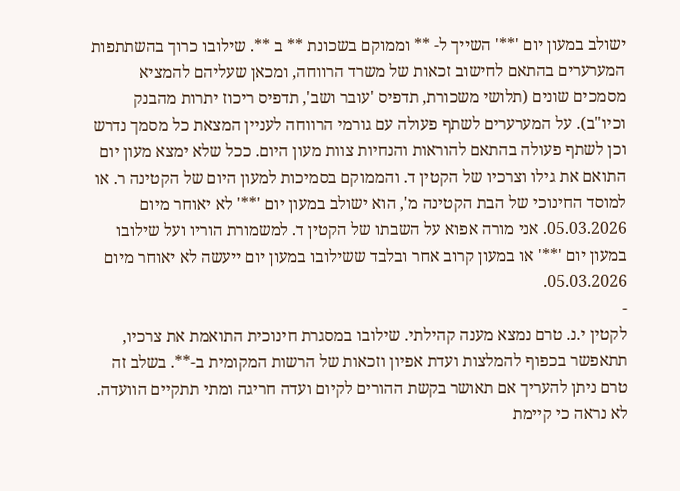ישולב במעון יום '**' השייך ל- ** וממוקם בשכונת ** ב **. שילובו כרוך בהשתתפות המערערים בהתאם לחישוב זכאות של משרד הרווחה, ומכאן שעליהם להמציא מסמכים שונים (תלושי משכורת, תדפיס 'עובר ושב', תדפיס ריכוז יתרות מהבנק וכיו"ב). על המערערים לשתף פעולה עם גורמי הרווחה לעניין המצאת כל מסמך נדרש וכן לשתף פעולה בהתאם להוראות והנחיות צוות מעון היום. ככל שלא ימצא מעון יום התואם את גילו וצרכיו של הקטין ד. והממוקם בסמיכות למעון היום של הקטינה ר. או למוסד החינוכי של הבת הקטינה מ', הוא ישולב במעון יום '**' לא יאוחר מיום 05.03.2026. אני מורה אפוא על השבתו של הקטין ד. למשמורת הוריו ועל שילובו במעון יום '**' או במעון קרוב אחר ובלבד ששילובו במעון יום ייעשה לא יאוחר מיום 05.03.2026.
-
לקטין י.נ. טרם נמצא מענה קהילתי. שילובו במסגרת חינוכית התואמת את צרכיו, תתאפשר בכפוף להמלצות ועדת אפיון וזכאות של הרשות המקומית ב-**. בשלב זה טרם ניתן להעריך אם תאושר בקשת ההורים לקיום ועדה חריגה ומתי תתקיים הוועדה. לא נראה כי קיימת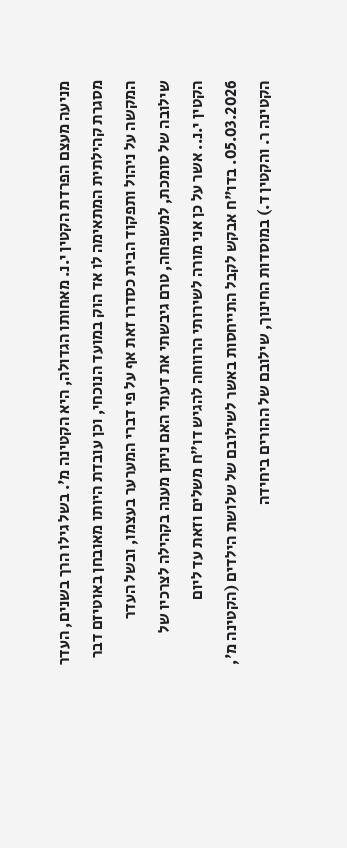מניעה מעצם הפרדת הקטין י.נ. מאחותו הגדולה, היא הקטינה מ'. בשל גילו הרך בשנים, העדר מסגרת קהילתית המתאימה לו אד הוק במועד הנוכחי, וכן עובדת היותו מאובחן באוטיזם דבר המקשה על ניהול ותפקוד הבית כסדרו זאת אף על פי דברי המערער בעצמו, ובשל העדר שילובה של סומכת, למשפחה, טרם גיבשתי את דעתי האם ניתן מענה בקהילה לצרכיו של הקטין י.נ.. אשר על כן אני מורה לשירותי הרווחה להגיש דו"ח משלים וזאת עד ליום 05.03.2026. בדו"ח אבקש לקבל התייחסות באשר לשילובם של שלושת הילדים (הקטינה מ', הקטינה ר. והקטין ד.) במוסדות החינוך, שילובם של ההורים ביחידה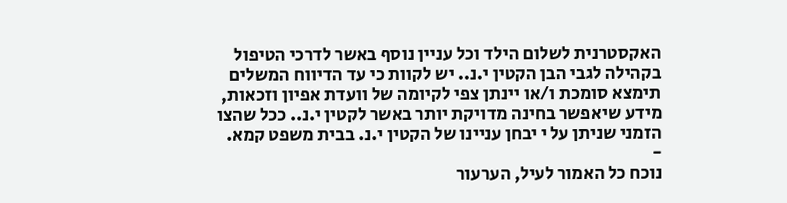האקסטרנית לשלום הילד וכל עניין נוסף באשר לדרכי הטיפול בקהילה לגבי הבן הקטין י.נ.. יש לקוות כי עד הדיווח המשלים תימצא סומכת ו/או יינתן צפי לקיומה של וועדת אפיון וזכאות, מידע שיאפשר בחינה מדויקת יותר באשר לקטין י.נ.. ככל שהצו הזמני שניתן על י יבחן עניינו של הקטין י.נ. בבית משפט קמא.
-
נוכח כל האמור לעיל, הערעור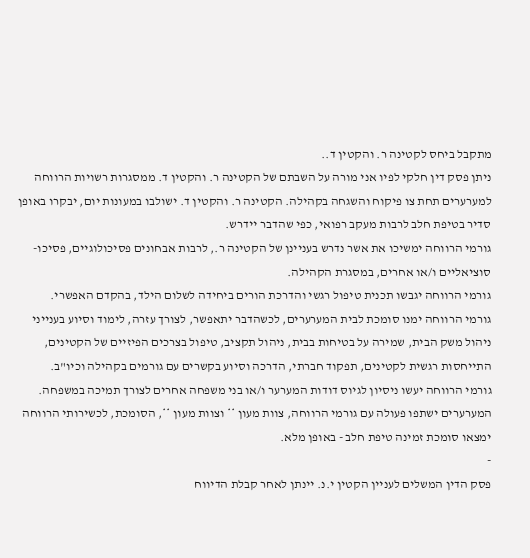מתקבל ביחס לקטינה ר. והקטין ד..
ניתן פסק דין חלקי לפיו אני מורה על השבתם של הקטינה ר. והקטין ד. ממסגרות רשויות הרווחה למערערים תחת צו פיקוח והשגחה בקהילה. הקטינה ר. והקטין ד. ישולבו במעונות יום, יבקרו באופן סדיר בטיפת חלב לרבות מעקב רפואי, כפי שהדבר יידרש.
גורמי הרווחה ימשיכו את אשר נדרש בעניינן של הקטינה ר., לרבות אבחונים פסיכולוגיים, פסיכו-סוציאליים ו/או אחרים, במסגרת הקהילה.
גורמי הרווחה יגבשו תכנית טיפול רגשי והדרכת הורים ביחידה לשלום הילד, בהקדם האפשרי.
גורמי הרווחה ימנו סומכת לבית המערערים, לכשהדבר יתאפשר, לצורך עזרה, לימוד וסיוע בענייני ניהול משק הבית, שמירה על בטיחות בבית, ניהול תקציב, טיפול בצרכים הפיזיים של הקטינים, התייחסות רגשית לקטינים, תפקוד חברתי, הדרכה וסיוע בקשרים עם גורמים בקהילה וכיו"ב.
גורמי הרווחה יעשו ניסיון לגיוס דודות המערער ו/או בני משפחה אחרים לצורך תמיכה במשפחה.
המערערים ישתפו פעולה עם גורמי הרווחה, צוות מעון ** וצוות מעון **, הסומכת, לכשירותי הרווחה ימצאו סומכת זמינה טיפת חלב - באופן מלא.
-
פסק הדין המשלים לעניין הקטין י.נ. יינתן לאחר קבלת הדיווח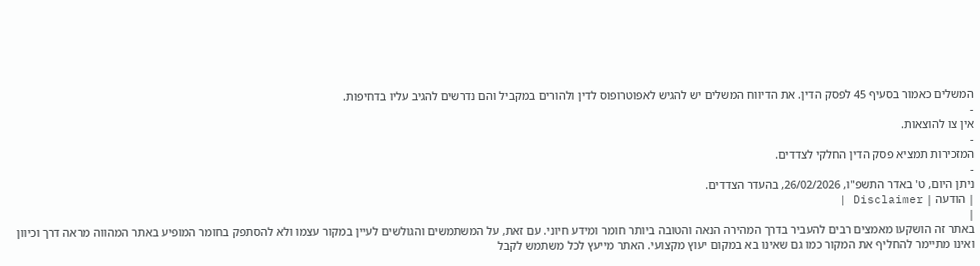המשלים כאמור בסעיף 45 לפסק הדין. את הדיווח המשלים יש להגיש לאפוטרופוס לדין ולהורים במקביל והם נדרשים להגיב עליו בדחיפות.
-
אין צו להוצאות.
-
המזכירות תמציא פסק הדין החלקי לצדדים.
-
ניתן היום, ט' באדר התשפ"ו, 26/02/2026, בהעדר הצדדים.
| הודעה | Disclaimer |
|
באתר זה הושקעו מאמצים רבים להעביר בדרך המהירה הנאה והטובה ביותר חומר ומידע חיוני. עם זאת, על המשתמשים והגולשים לעיין במקור עצמו ולא להסתפק בחומר המופיע באתר המהווה מראה דרך וכיוון ואינו מתיימר להחליף את המקור כמו גם שאינו בא במקום יעוץ מקצועי. האתר מייעץ לכל משתמש לקבל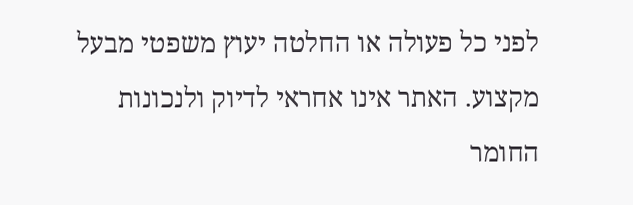לפני כל פעולה או החלטה יעוץ משפטי מבעל מקצוע. האתר אינו אחראי לדיוק ולנכונות החומר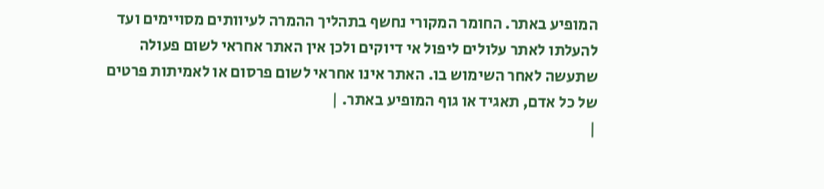המופיע באתר. החומר המקורי נחשף בתהליך ההמרה לעיוותים מסויימים ועד להעלתו לאתר עלולים ליפול אי דיוקים ולכן אין האתר אחראי לשום פעולה שתעשה לאחר השימוש בו. האתר אינו אחראי לשום פרסום או לאמיתות פרטים של כל אדם, תאגיד או גוף המופיע באתר. |
|